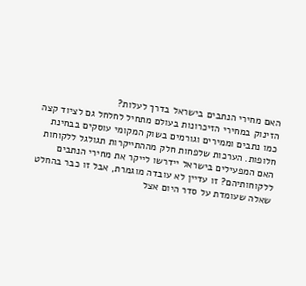האם מחירי הנתבים בישראל בדרך לעלות?
הזינוק במחירי הזיכרונות בעולם מתחיל לחלחל גם לציוד קצה כמו נתבים וממירים וגורמים בשוק המקומי עוסקים בבחינת חלופות. הערכות שלפחות חלק מההתייקרות תגולגל ללקוחות
האם המפעילים בישראל יידרשו לייקר את מחירי הנתבים ללקוחותיהם? זו עדיין לא עובדה מוגמרת, אבל זו כבר בהחלט שאלה שעומדת על סדר היום אצל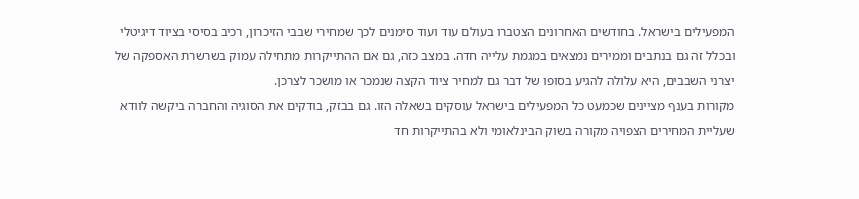המפעילים בישראל. בחודשים האחרונים הצטברו בעולם עוד ועוד סימנים לכך שמחירי שבבי הזיכרון, רכיב בסיסי בציוד דיגיטלי ובכלל זה גם בנתבים וממירים נמצאים במגמת עלייה חדה. במצב כזה, גם אם ההתייקרות מתחילה עמוק בשרשרת האספקה של יצרני השבבים, היא עלולה להגיע בסופו של דבר גם למחיר ציוד הקצה שנמכר או מושכר לצרכן.
מקורות בענף מציינים שכמעט כל המפעילים בישראל עוסקים בשאלה הזו. גם בבזק, בודקים את הסוגיה והחברה ביקשה לוודא שעליית המחירים הצפויה מקורה בשוק הבינלאומי ולא בהתייקרות חד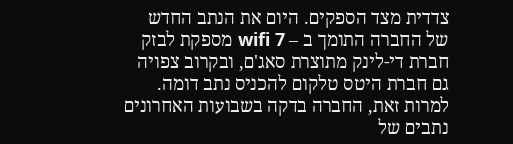צדדית מצד הספקים. היום את הנתב החדש של החברה התומך ב – wifi 7 מספקת לבזק חברת די-לינק מתוצרת סאג'ם, ובקרוב צפויה גם חברת היטס טלקום להכניס נתב דומה. למרות זאת, החברה בדקה בשבועות האחרונים נתבים של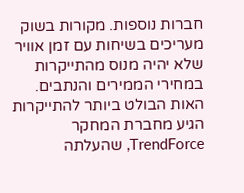חברות נוספות. מקורות בשוק מעריכים בשיחות עם זמן אוויר שלא יהיה מנוס מהתייקרות במחירי הממירים והנתבים.
האות הבולט ביותר להתייקרות הגיע מחברת המחקר TrendForce, שהעלתה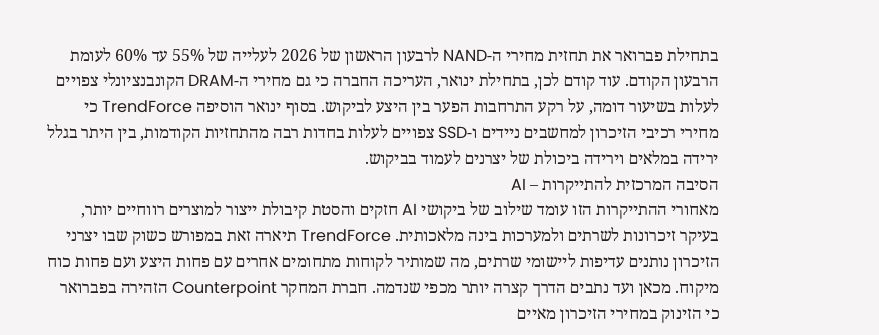בתחילת פברואר את תחזית מחירי ה-NAND לרבעון הראשון של 2026 לעלייה של 55% עד 60% לעומת הרבעון הקודם. עוד קודם לכן, בתחילת ינואר, העריכה החברה כי גם מחירי ה-DRAM הקונבנציונלי צפויים לעלות בשיעור דומה, על רקע התרחבות הפער בין היצע לביקוש. בסוף ינואר הוסיפה TrendForce כי מחירי רכיבי הזיכרון למחשבים ניידים ו-SSD צפויים לעלות בחדות רבה מהתחזיות הקודמות, בין היתר בגלל ירידה במלאים וירידה ביכולת של יצרנים לעמוד בביקוש.
הסיבה המרכזית להתייקרות – AI
מאחורי ההתייקרות הזו עומד שילוב של ביקושי AI חזקים והסטת קיבולת ייצור למוצרים רווחיים יותר, בעיקר זיכרונות לשרתים ולמערכות בינה מלאכותית. TrendForce תיארה זאת במפורש כשוק שבו יצרני הזיכרון נותנים עדיפות ליישומי שרתים, מה שמותיר לקוחות מתחומים אחרים עם פחות היצע ועם פחות כוח מיקוח. מכאן ועד נתבים הדרך קצרה יותר מכפי שנדמה. חברת המחקר Counterpoint הזהירה בפברואר כי הזינוק במחירי הזיכרון מאיים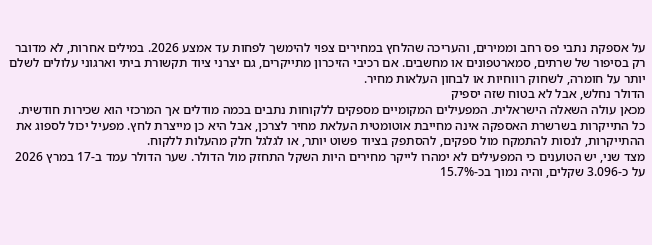על אספקת נתבי פס רחב וממירים, והעריכה שהלחץ במחירים צפוי להימשך לפחות עד אמצע 2026. במילים אחרות, לא מדובר רק בסיפור של שרתים, סמארטפונים או מחשבים. אם רכיבי הזיכרון מתייקרים, גם יצרני ציוד תקשורת ביתי וארגוני עלולים לשלם יותר על חומרה, לשחוק רווחיות או לבחון העלאות מחיר.
הדולר נחלש, אבל לא בטוח שזה יספיק
מכאן עולה השאלה הישראלית. המפעילים המקומיים מספקים ללקוחות נתבים בכמה מודלים אך המרכזי הוא שכירות חודשית. כל התייקרות בשרשרת האספקה אינה מחייבת אוטומטית העלאת מחיר לצרכן, אבל היא כן מייצרת לחץ. מפעיל יכול לספוג את ההתייקרות, לנסות להתמקח מול ספקים, להסתפק בציוד פשוט יותר, או לגלגל חלק מהעלות ללקוח.
מצד שני, יש הטוענים כי המפעילים לא ימהרו לייקר מחירים היות השקל התחזק מול הדולר. שער הדולר עמד ב-17 במרץ 2026 על כ-3.096 שקלים, והיה נמוך בכ-15.7%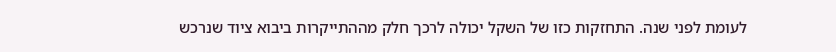לעומת לפני שנה. התחזקות כזו של השקל יכולה לרכך חלק מההתייקרות ביבוא ציוד שנרכש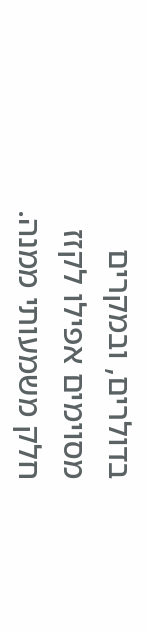בדולרים, ובמקרים מסוימים אפילו לקזז חלק משמעותי ממנה.